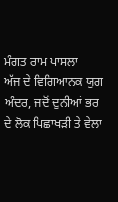ਮੰਗਤ ਰਾਮ ਪਾਸਲਾ
ਅੱਜ ਦੇ ਵਿਗਿਆਨਕ ਯੁਗ ਅੰਦਰ, ਜਦੋਂ ਦੁਨੀਆਂ ਭਰ ਦੇ ਲੋਕ ਪਿਛਾਖੜੀ ਤੇ ਵੇਲਾ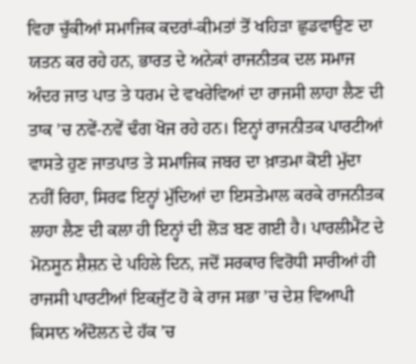ਵਿਹਾ ਚੁੱਕੀਆਂ ਸਮਾਜਿਕ ਕਦਰਾਂ-ਕੀਮਤਾਂ ਤੋਂ ਖਹਿੜਾ ਛੁਡਵਾਉਣ ਦਾ ਯਤਨ ਕਰ ਰਹੇ ਹਨ, ਭਾਰਤ ਦੇ ਅਨੇਕਾਂ ਰਾਜਨੀਤਕ ਦਲ ਸਮਾਜ ਅੰਦਰ ਜਾਤ ਪਾਤ ਤੇ ਧਰਮ ਦੇ ਵਖਰੇਵਿਆਂ ਦਾ ਰਾਜਸੀ ਲਾਹਾ ਲੈਣ ਦੀ ਤਾਕ ’ਚ ਨਵੇਂ-ਨਵੇਂ ਢੰਗ ਖੋਜ ਰਹੇ ਹਨ। ਇਨ੍ਹਾਂ ਰਾਜਨੀਤਕ ਪਾਰਟੀਆਂ ਵਾਸਤੇ ਹੁਣ ਜਾਤਪਾਤ ਤੇ ਸਮਾਜਿਕ ਜਬਰ ਦਾ ਖ਼ਾਤਮਾ ਕੋਈ ਮੁੱਦਾ ਨਹੀਂ ਰਿਹਾ, ਸਿਰਫ ਇਨ੍ਹਾਂ ਮੁੱਦਿਆਂ ਦਾ ਇਸਤੇਮਾਲ ਕਰਕੇ ਰਾਜਨੀਤਕ ਲਾਹਾ ਲੈਣ ਦੀ ਕਲਾ ਹੀ ਇਨ੍ਹਾਂ ਦੀ ਲੋੜ ਬਣ ਗਈ ਹੈ। ਪਾਰਲੀਮੈਂਟ ਦੇ ਮੋਨਸੂਨ ਸ਼ੈਸ਼ਨ ਦੇ ਪਹਿਲੇ ਦਿਨ, ਜਦੋਂ ਸਰਕਾਰ ਵਿਰੋਧੀ ਸਾਰੀਆਂ ਹੀ ਰਾਜਸੀ ਪਾਰਟੀਆਂ ਇਕਜੁੱਟ ਹੋ ਕੇ ਰਾਜ ਸਭਾ ’ਚ ਦੇਸ਼ ਵਿਆਪੀ ਕਿਸਾਨ ਅੰਦੋਲਨ ਦੇ ਹੱਕ ’ਚ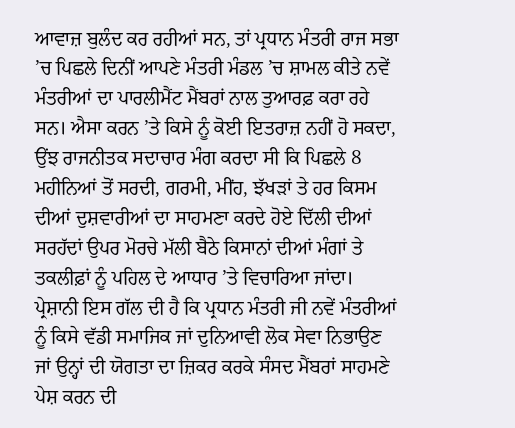ਆਵਾਜ਼ ਬੁਲੰਦ ਕਰ ਰਹੀਆਂ ਸਨ, ਤਾਂ ਪ੍ਰਧਾਨ ਮੰਤਰੀ ਰਾਜ ਸਭਾ ’ਚ ਪਿਛਲੇ ਦਿਨੀਂ ਆਪਣੇ ਮੰਤਰੀ ਮੰਡਲ ’ਚ ਸ਼ਾਮਲ ਕੀਤੇ ਨਵੇਂ ਮੰਤਰੀਆਂ ਦਾ ਪਾਰਲੀਮੈਂਟ ਮੈਂਬਰਾਂ ਨਾਲ ਤੁਆਰਫ਼ ਕਰਾ ਰਹੇ ਸਨ। ਐਸਾ ਕਰਨ ’ਤੇ ਕਿਸੇ ਨੂੰ ਕੋਈ ਇਤਰਾਜ਼ ਨਹੀਂ ਹੋ ਸਕਦਾ, ਉਂਝ ਰਾਜਨੀਤਕ ਸਦਾਚਾਰ ਮੰਗ ਕਰਦਾ ਸੀ ਕਿ ਪਿਛਲੇ 8 ਮਹੀਨਿਆਂ ਤੋਂ ਸਰਦੀ, ਗਰਮੀ, ਮੀਂਹ, ਝੱਖੜਾਂ ਤੇ ਹਰ ਕਿਸਮ ਦੀਆਂ ਦੁਸ਼ਵਾਰੀਆਂ ਦਾ ਸਾਹਮਣਾ ਕਰਦੇ ਹੋਏ ਦਿੱਲੀ ਦੀਆਂ ਸਰਹੱਦਾਂ ਉਪਰ ਮੋਰਚੇ ਮੱਲੀ ਬੈਠੇ ਕਿਸਾਨਾਂ ਦੀਆਂ ਮੰਗਾਂ ਤੇ ਤਕਲੀਫ਼ਾਂ ਨੂੰ ਪਹਿਲ ਦੇ ਆਧਾਰ ’ਤੇ ਵਿਚਾਰਿਆ ਜਾਂਦਾ। ਪ੍ਰੇਸ਼ਾਨੀ ਇਸ ਗੱਲ ਦੀ ਹੈ ਕਿ ਪ੍ਰਧਾਨ ਮੰਤਰੀ ਜੀ ਨਵੇਂ ਮੰਤਰੀਆਂ ਨੂੰ ਕਿਸੇ ਵੱਡੀ ਸਮਾਜਿਕ ਜਾਂ ਦੁਨਿਆਵੀ ਲੋਕ ਸੇਵਾ ਨਿਭਾਉਣ ਜਾਂ ਉਨ੍ਹਾਂ ਦੀ ਯੋਗਤਾ ਦਾ ਜ਼ਿਕਰ ਕਰਕੇ ਸੰਸਦ ਮੈਂਬਰਾਂ ਸਾਹਮਣੇ ਪੇਸ਼ ਕਰਨ ਦੀ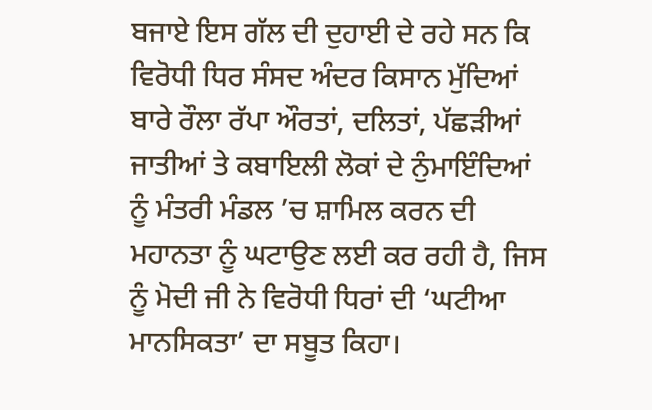ਬਜਾਏ ਇਸ ਗੱਲ ਦੀ ਦੁਹਾਈ ਦੇ ਰਹੇ ਸਨ ਕਿ ਵਿਰੋਧੀ ਧਿਰ ਸੰਸਦ ਅੰਦਰ ਕਿਸਾਨ ਮੁੱਦਿਆਂ ਬਾਰੇ ਰੌਲਾ ਰੱਪਾ ਔਰਤਾਂ, ਦਲਿਤਾਂ, ਪੱਛੜੀਆਂ ਜਾਤੀਆਂ ਤੇ ਕਬਾਇਲੀ ਲੋਕਾਂ ਦੇ ਨੁੰਮਾਇੰਦਿਆਂ ਨੂੰ ਮੰਤਰੀ ਮੰਡਲ ’ਚ ਸ਼ਾਮਿਲ ਕਰਨ ਦੀ ਮਹਾਨਤਾ ਨੂੰ ਘਟਾਉਣ ਲਈ ਕਰ ਰਹੀ ਹੈ, ਜਿਸ ਨੂੰ ਮੋਦੀ ਜੀ ਨੇ ਵਿਰੋਧੀ ਧਿਰਾਂ ਦੀ ‘ਘਟੀਆ ਮਾਨਸਿਕਤਾ’ ਦਾ ਸਬੂਤ ਕਿਹਾ।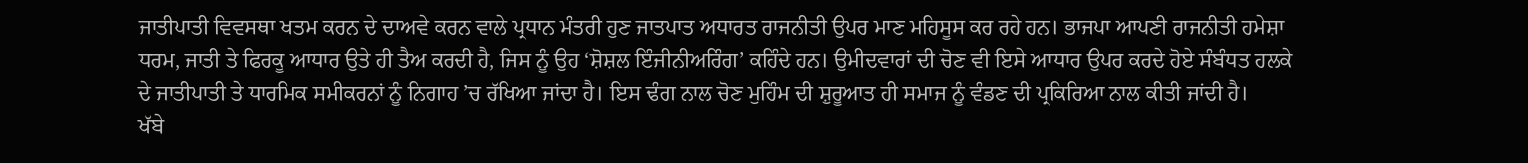ਜਾਤੀਪਾਤੀ ਵਿਵਸਥਾ ਖਤਮ ਕਰਨ ਦੇ ਦਾਅਵੇ ਕਰਨ ਵਾਲੇ ਪ੍ਰਧਾਨ ਮੰਤਰੀ ਹੁਣ ਜਾਤਪਾਤ ਅਧਾਰਤ ਰਾਜਨੀਤੀ ਉਪਰ ਮਾਣ ਮਹਿਸੂਸ ਕਰ ਰਹੇ ਹਨ। ਭਾਜਪਾ ਆਪਣੀ ਰਾਜਨੀਤੀ ਹਮੇਸ਼ਾ ਧਰਮ, ਜਾਤੀ ਤੇ ਫਿਰਕੂ ਆਧਾਰ ਉਤੇ ਹੀ ਤੈਅ ਕਰਦੀ ਹੈ, ਜਿਸ ਨੂੰ ਉਹ ‘ਸ਼ੋਸ਼ਲ ਇੰਜੀਨੀਅਰਿੰਗ’ ਕਹਿੰਦੇ ਹਨ। ਉਮੀਦਵਾਰਾਂ ਦੀ ਚੋਣ ਵੀ ਇਸੇ ਆਧਾਰ ਉਪਰ ਕਰਦੇ ਹੋਏ ਸੰਬੰਧਤ ਹਲਕੇ ਦੇ ਜਾਤੀਪਾਤੀ ਤੇ ਧਾਰਮਿਕ ਸਮੀਕਰਨਾਂ ਨੂੰ ਨਿਗਾਹ ’ਚ ਰੱਖਿਆ ਜਾਂਦਾ ਹੈ। ਇਸ ਢੰਗ ਨਾਲ ਚੋਣ ਮੁਹਿੰਮ ਦੀ ਸ਼ੁਰੂਆਤ ਹੀ ਸਮਾਜ ਨੂੰ ਵੰਡਣ ਦੀ ਪ੍ਰਕਿਰਿਆ ਨਾਲ ਕੀਤੀ ਜਾਂਦੀ ਹੈ।
ਖੱਬੇ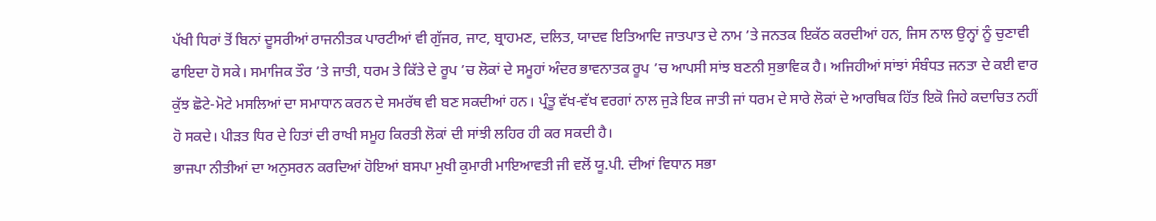ਪੱਖੀ ਧਿਰਾਂ ਤੋਂ ਬਿਨਾਂ ਦੂਸਰੀਆਂ ਰਾਜਨੀਤਕ ਪਾਰਟੀਆਂ ਵੀ ਗੁੱਜਰ, ਜਾਟ, ਬ੍ਰਾਹਮਣ, ਦਲਿਤ, ਯਾਦਵ ਇਤਿਆਦਿ ਜਾਤਪਾਤ ਦੇ ਨਾਮ ’ਤੇ ਜਨਤਕ ਇਕੱਠ ਕਰਦੀਆਂ ਹਨ, ਜਿਸ ਨਾਲ ਉਨ੍ਹਾਂ ਨੂੰ ਚੁਣਾਵੀ ਫਾਇਦਾ ਹੋ ਸਕੇ। ਸਮਾਜਿਕ ਤੌਰ ’ਤੇ ਜਾਤੀ, ਧਰਮ ਤੇ ਕਿੱਤੇ ਦੇ ਰੂਪ ’ਚ ਲੋਕਾਂ ਦੇ ਸਮੂਹਾਂ ਅੰਦਰ ਭਾਵਨਾਤਕ ਰੂਪ ’ਚ ਆਪਸੀ ਸਾਂਝ ਬਣਨੀ ਸੁਭਾਵਿਕ ਹੈ। ਅਜਿਹੀਆਂ ਸਾਂਝਾਂ ਸੰਬੰਧਤ ਜਨਤਾ ਦੇ ਕਈ ਵਾਰ ਕੁੱਝ ਛੋਟੇ-ਮੋਟੇ ਮਸਲਿਆਂ ਦਾ ਸਮਾਧਾਨ ਕਰਨ ਦੇ ਸਮਰੱਥ ਵੀ ਬਣ ਸਕਦੀਆਂ ਹਨ। ਪ੍ਰੰਤੂ ਵੱਖ-ਵੱਖ ਵਰਗਾਂ ਨਾਲ ਜੁੜੇ ਇਕ ਜਾਤੀ ਜਾਂ ਧਰਮ ਦੇ ਸਾਰੇ ਲੋਕਾਂ ਦੇ ਆਰਥਿਕ ਹਿੱਤ ਇਕੋ ਜਿਹੇ ਕਦਾਚਿਤ ਨਹੀਂ ਹੋ ਸਕਦੇ। ਪੀੜਤ ਧਿਰ ਦੇ ਹਿਤਾਂ ਦੀ ਰਾਖੀ ਸਮੂਹ ਕਿਰਤੀ ਲੋਕਾਂ ਦੀ ਸਾਂਝੀ ਲਹਿਰ ਹੀ ਕਰ ਸਕਦੀ ਹੈ।
ਭਾਜਪਾ ਨੀਤੀਆਂ ਦਾ ਅਨੁਸਰਨ ਕਰਦਿਆਂ ਹੋਇਆਂ ਬਸਪਾ ਮੁਖੀ ਕੁਮਾਰੀ ਮਾਇਆਵਤੀ ਜੀ ਵਲੋਂ ਯੂ.ਪੀ. ਦੀਆਂ ਵਿਧਾਨ ਸਭਾ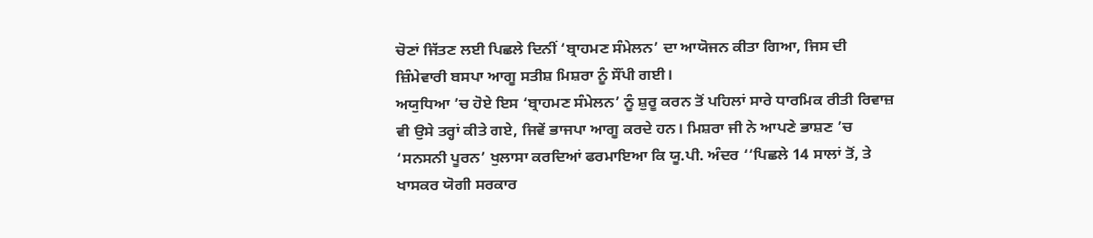ਚੋਣਾਂ ਜਿੱਤਣ ਲਈ ਪਿਛਲੇ ਦਿਨੀਂ ‘ਬ੍ਰਾਹਮਣ ਸੰਮੇਲਨ’ ਦਾ ਆਯੋਜਨ ਕੀਤਾ ਗਿਆ, ਜਿਸ ਦੀ ਜ਼ਿੰਮੇਵਾਰੀ ਬਸਪਾ ਆਗੂ ਸਤੀਸ਼ ਮਿਸ਼ਰਾ ਨੂੰ ਸੌਂਪੀ ਗਈ।
ਅਯੁਧਿਆ ’ਚ ਹੋਏ ਇਸ ‘ਬ੍ਰਾਹਮਣ ਸੰਮੇਲਨ’ ਨੂੰ ਸ਼ੁਰੂ ਕਰਨ ਤੋਂ ਪਹਿਲਾਂ ਸਾਰੇ ਧਾਰਮਿਕ ਰੀਤੀ ਰਿਵਾਜ਼ ਵੀ ਉਸੇ ਤਰ੍ਹਾਂ ਕੀਤੇ ਗਏ, ਜਿਵੇਂ ਭਾਜਪਾ ਆਗੂ ਕਰਦੇ ਹਨ। ਮਿਸ਼ਰਾ ਜੀ ਨੇ ਆਪਣੇ ਭਾਸ਼ਣ ’ਚ ‘ਸਨਸਨੀ ਪੂਰਨ’ ਖੁਲਾਸਾ ਕਰਦਿਆਂ ਫਰਮਾਇਆ ਕਿ ਯੂ.ਪੀ. ਅੰਦਰ ‘‘ਪਿਛਲੇ 14 ਸਾਲਾਂ ਤੋਂ, ਤੇ ਖਾਸਕਰ ਯੋਗੀ ਸਰਕਾਰ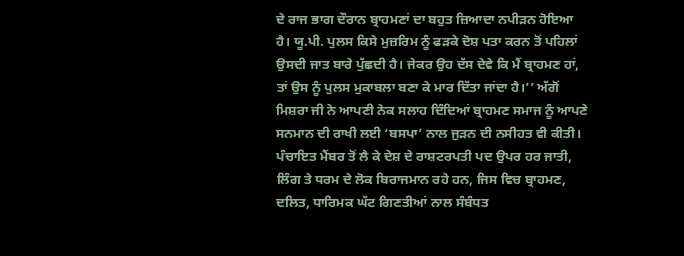ਦੇ ਰਾਜ ਭਾਗ ਦੌਰਾਨ ਬ੍ਰਾਹਮਣਾਂ ਦਾ ਬਹੁਤ ਜ਼ਿਆਦਾ ਨਪੀੜਨ ਹੋਇਆ ਹੈ। ਯੂ.ਪੀ. ਪੁਲਸ ਕਿਸੇ ਮੁਜ਼ਰਿਮ ਨੂੰ ਫੜਕੇ ਦੋਸ਼ ਪਤਾ ਕਰਨ ਤੋਂ ਪਹਿਲਾਂ ਉਸਦੀ ਜਾਤ ਬਾਰੇ ਪੁੱਛਦੀ ਹੈ। ਜੇਕਰ ਉਹ ਦੱਸ ਦੇਵੇ ਕਿ ਮੈਂ ਬ੍ਰਾਹਮਣ ਹਾਂ, ਤਾਂ ਉਸ ਨੂੰ ਪੁਲਸ ਮੁਕਾਬਲਾ ਬਣਾ ਕੇ ਮਾਰ ਦਿੱਤਾ ਜਾਂਦਾ ਹੈ।’’ ਅੱਗੋਂ ਮਿਸ਼ਰਾ ਜੀ ਨੇ ਆਪਣੀ ਨੇਕ ਸਲਾਹ ਦਿੰਦਿਆਂ ਬ੍ਰਾਹਮਣ ਸਮਾਜ ਨੂੰ ਆਪਣੇ ਸਨਮਾਨ ਦੀ ਰਾਖੀ ਲਈ ‘ਬਸਪਾ’ ਨਾਲ ਜੁੜਨ ਦੀ ਨਸੀਹਤ ਵੀ ਕੀਤੀ। ਪੰਚਾਇਤ ਮੈਂਬਰ ਤੋਂ ਲੈ ਕੇ ਦੇਸ਼ ਦੇ ਰਾਸ਼ਟਰਪਤੀ ਪਦ ਉਪਰ ਹਰ ਜਾਤੀ, ਲਿੰਗ ਤੇ ਧਰਮ ਦੇ ਲੋਕ ਬਿਰਾਜਮਾਨ ਰਹੇ ਹਨ, ਜਿਸ ਵਿਚ ਬ੍ਰਾਹਮਣ, ਦਲਿਤ, ਧਾਰਿਮਕ ਘੱਟ ਗਿਣਤੀਆਂ ਨਾਲ ਸੰਬੰਧਤ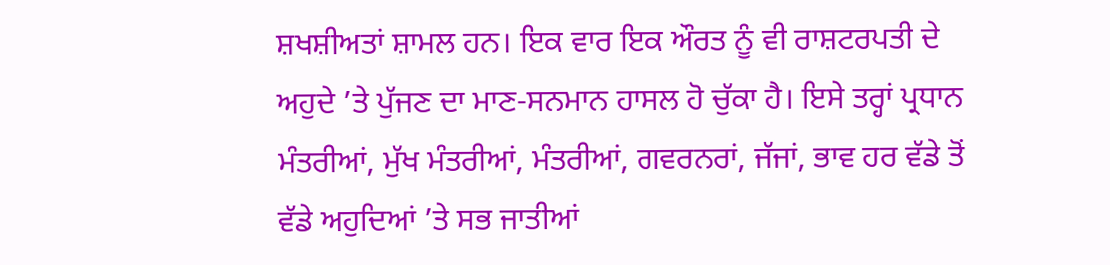ਸ਼ਖਸ਼ੀਅਤਾਂ ਸ਼ਾਮਲ ਹਨ। ਇਕ ਵਾਰ ਇਕ ਔਰਤ ਨੂੰ ਵੀ ਰਾਸ਼ਟਰਪਤੀ ਦੇ ਅਹੁਦੇ ’ਤੇ ਪੁੱਜਣ ਦਾ ਮਾਣ-ਸਨਮਾਨ ਹਾਸਲ ਹੋ ਚੁੱਕਾ ਹੈ। ਇਸੇ ਤਰ੍ਹਾਂ ਪ੍ਰਧਾਨ ਮੰਤਰੀਆਂ, ਮੁੱਖ ਮੰਤਰੀਆਂ, ਮੰਤਰੀਆਂ, ਗਵਰਨਰਾਂ, ਜੱਜਾਂ, ਭਾਵ ਹਰ ਵੱਡੇ ਤੋਂ ਵੱਡੇ ਅਹੁਦਿਆਂ ’ਤੇ ਸਭ ਜਾਤੀਆਂ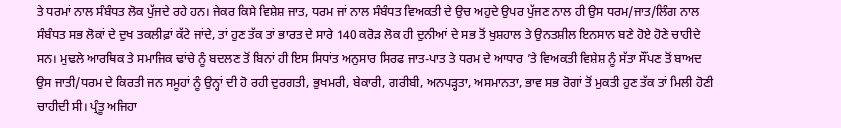ਤੇ ਧਰਮਾਂ ਨਾਲ ਸੰਬੰਧਤ ਲੋਕ ਪੁੱਜਦੇ ਰਹੇ ਹਨ। ਜੇਕਰ ਕਿਸੇ ਵਿਸ਼ੇਸ਼ ਜਾਤ, ਧਰਮ ਜਾਂ ਨਾਲ ਸੰਬੰਧਤ ਵਿਅਕਤੀ ਦੇ ਉਚ ਅਹੁਦੇ ਉਪਰ ਪੁੱਜਣ ਨਾਲ ਹੀ ਉਸ ਧਰਮ/ਜਾਤ/ਲਿੰਗ ਨਾਲ ਸੰਬੰਧਤ ਸਭ ਲੋਕਾਂ ਦੇ ਦੁਖ ਤਕਲੀਫ਼ਾਂ ਕੱਟੇ ਜਾਂਦੇ, ਤਾਂ ਹੁਣ ਤੱਕ ਤਾਂ ਭਾਰਤ ਦੇ ਸਾਰੇ 140 ਕਰੋੜ ਲੋਕ ਹੀ ਦੁਨੀਆਂ ਦੇ ਸਭ ਤੋਂ ਖੁਸ਼ਹਾਲ ਤੇ ਉਨਤਸ਼ੀਲ ਇਨਸਾਨ ਬਣੇ ਹੋਏ ਹੋਣੇ ਚਾਹੀਦੇ ਸਨ। ਮੁਢਲੇ ਆਰਥਿਕ ਤੇ ਸਮਾਜਿਕ ਢਾਂਚੇ ਨੂੰ ਬਦਲਣ ਤੋਂ ਬਿਨਾਂ ਹੀ ਇਸ ਸਿਧਾਂਤ ਅਨੁਸਾਰ ਸਿਰਫ ਜਾਤ-ਪਾਤ ਤੇ ਧਰਮ ਦੇ ਆਧਾਰ ’ਤੇ ਵਿਅਕਤੀ ਵਿਸ਼ੇਸ਼ ਨੂੰ ਸੱਤਾ ਸੌਂਪਣ ਤੋਂ ਬਾਅਦ ਉਸ ਜਾਤੀ/ਧਰਮ ਦੇ ਕਿਰਤੀ ਜਨ ਸਮੂਹਾਂ ਨੂੰ ਉਨ੍ਹਾਂ ਦੀ ਹੋ ਰਹੀ ਦੁਰਗਤੀ, ਭੁਖਮਰੀ, ਬੇਕਾਰੀ, ਗਰੀਬੀ, ਅਨਪੜ੍ਹਤਾ, ਅਸਮਾਨਤਾ, ਭਾਵ ਸਭ ਰੋਗਾਂ ਤੋਂ ਮੁਕਤੀ ਹੁਣ ਤੱਕ ਤਾਂ ਮਿਲੀ ਹੋਣੀ ਚਾਹੀਦੀ ਸੀ। ਪ੍ਰੰਤੂ ਅਜਿਹਾ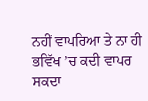ਨਹੀਂ ਵਾਪਰਿਆ ਤੇ ਨਾ ਹੀ ਭਵਿੱਖ ’ਚ ਕਦੀ ਵਾਪਰ ਸਕਦਾ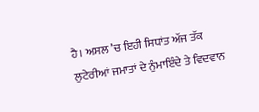ਹੈ। ਅਸਲ ’ਚ ਇਹੀ ਸਿਧਾਂਤ ਅੱਜ ਤੱਕ ਲੁਟੇਰੀਆਂ ਜਮਾਤਾਂ ਦੇ ਨੁੰਮਾਇੰਦੇ ਤੇ ਵਿਦਵਾਨ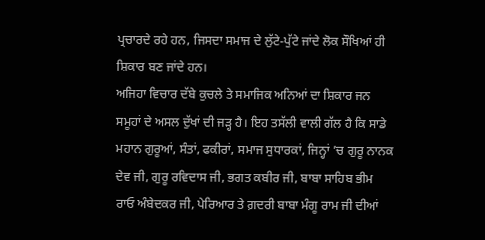ਪ੍ਰਚਾਰਦੇ ਰਹੇ ਹਨ, ਜਿਸਦਾ ਸਮਾਜ ਦੇ ਲੁੱਟੇ-ਪੁੱਟੇ ਜਾਂਦੇ ਲੋਕ ਸੌਖਿਆਂ ਹੀ ਸ਼ਿਕਾਰ ਬਣ ਜਾਂਦੇ ਹਨ।
ਅਜਿਹਾ ਵਿਚਾਰ ਦੱਬੇ ਕੁਚਲੇ ਤੇ ਸਮਾਜਿਕ ਅਨਿਆਂ ਦਾ ਸ਼ਿਕਾਰ ਜਨ ਸਮੂਹਾਂ ਦੇ ਅਸਲ ਦੁੱਖਾਂ ਦੀ ਜੜ੍ਹ ਹੈ। ਇਹ ਤਸੱਲੀ ਵਾਲੀ ਗੱਲ ਹੈ ਕਿ ਸਾਡੇ ਮਹਾਨ ਗੁਰੂਆਂ, ਸੰਤਾਂ, ਫਕੀਰਾਂ, ਸਮਾਜ ਸੁਧਾਰਕਾਂ, ਜਿਨ੍ਹਾਂ ’ਚ ਗੁਰੂ ਨਾਨਕ ਦੇਵ ਜੀ, ਗੁਰੂ ਰਵਿਦਾਸ ਜੀ, ਭਗਤ ਕਬੀਰ ਜੀ, ਬਾਬਾ ਸਾਹਿਬ ਭੀਮ ਰਾਓ ਅੰਬੇਦਕਰ ਜੀ, ਪੇਰਿਆਰ ਤੇ ਗ਼ਦਰੀ ਬਾਬਾ ਮੰਗੂ ਰਾਮ ਜੀ ਦੀਆਂ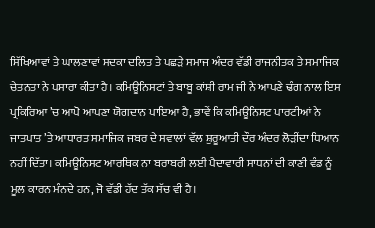ਸਿੱਖਿਆਵਾਂ ਤੇ ਘਾਲਣਾਵਾਂ ਸਦਕਾ ਦਲਿਤ ਤੇ ਪਛੜੇ ਸਮਾਜ ਅੰਦਰ ਵੱਡੀ ਰਾਜਨੀਤਕ ਤੇ ਸਮਾਜਿਕ ਚੇਤਨਤਾ ਨੇ ਪਸਾਰਾ ਕੀਤਾ ਹੈ। ਕਮਿਊਨਿਸਟਾਂ ਤੇ ਬਾਬੂ ਕਾਂਸ਼ੀ ਰਾਮ ਜੀ ਨੇ ਆਪਣੇ ਢੰਗ ਨਾਲ ਇਸ ਪ੍ਰਕਿਰਿਆ ’ਚ ਆਪੋ ਆਪਣਾ ਯੋਗਦਾਨ ਪਾਇਆ ਹੈ, ਭਾਵੇਂ ਕਿ ਕਮਿਊਨਿਸਟ ਪਾਰਟੀਆਂ ਨੇ ਜਾਤਪਾਤ ’ਤੇ ਆਧਾਰਤ ਸਮਾਜਿਕ ਜਬਰ ਦੇ ਸਵਾਲਾਂ ਵੱਲ ਸ਼ੁਰੂਆਤੀ ਦੌਰ ਅੰਦਰ ਲੋੜੀਂਦਾ ਧਿਆਨ ਨਹੀਂ ਦਿੱਤਾ। ਕਮਿਊਨਿਸਟ ਆਰਥਿਕ ਨਾ ਬਰਾਬਰੀ ਲਈ ਪੈਦਾਵਾਰੀ ਸਾਧਨਾਂ ਦੀ ਕਾਣੀ ਵੰਡ ਨੂੰ ਮੂਲ ਕਾਰਨ ਮੰਨਦੇ ਹਨ, ਜੋ ਵੱਡੀ ਹੱਦ ਤੱਕ ਸੱਚ ਵੀ ਹੈ।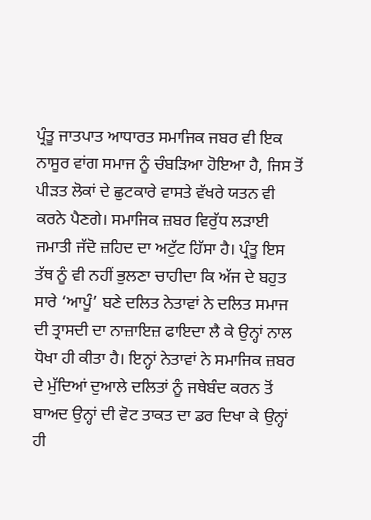ਪ੍ਰੰਤੂ ਜਾਤਪਾਤ ਆਧਾਰਤ ਸਮਾਜਿਕ ਜਬਰ ਵੀ ਇਕ ਨਾਸੂਰ ਵਾਂਗ ਸਮਾਜ ਨੂੰ ਚੰਬੜਿਆ ਹੋਇਆ ਹੈ, ਜਿਸ ਤੋਂ ਪੀੜਤ ਲੋਕਾਂ ਦੇ ਛੁਟਕਾਰੇ ਵਾਸਤੇ ਵੱਖਰੇ ਯਤਨ ਵੀ ਕਰਨੇ ਪੈਣਗੇ। ਸਮਾਜਿਕ ਜ਼ਬਰ ਵਿਰੁੱਧ ਲੜਾਈ ਜਮਾਤੀ ਜੱਦੋ ਜ਼ਹਿਦ ਦਾ ਅਟੁੱਟ ਹਿੱਸਾ ਹੈ। ਪ੍ਰੰਤੂ ਇਸ ਤੱਥ ਨੂੰ ਵੀ ਨਹੀਂ ਭੁਲਣਾ ਚਾਹੀਦਾ ਕਿ ਅੱਜ ਦੇ ਬਹੁਤ ਸਾਰੇ ‘ਆਪੂੰ’ ਬਣੇ ਦਲਿਤ ਨੇਤਾਵਾਂ ਨੇ ਦਲਿਤ ਸਮਾਜ ਦੀ ਤ੍ਰਾਸਦੀ ਦਾ ਨਾਜ਼ਾਇਜ਼ ਫਾਇਦਾ ਲੈ ਕੇ ਉਨ੍ਹਾਂ ਨਾਲ ਧੋਖਾ ਹੀ ਕੀਤਾ ਹੈ। ਇਨ੍ਹਾਂ ਨੇਤਾਵਾਂ ਨੇ ਸਮਾਜਿਕ ਜ਼ਬਰ ਦੇ ਮੁੱਦਿਆਂ ਦੁਆਲੇ ਦਲਿਤਾਂ ਨੂੰ ਜਥੇਬੰਦ ਕਰਨ ਤੋਂ ਬਾਅਦ ਉਨ੍ਹਾਂ ਦੀ ਵੋਟ ਤਾਕਤ ਦਾ ਡਰ ਦਿਖਾ ਕੇ ਉਨ੍ਹਾਂ ਹੀ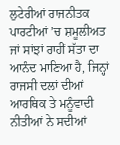ਲੁਟੇਰੀਆਂ ਰਾਜਨੀਤਕ ਪਾਰਟੀਆਂ ’ਚ ਸ਼ਮੂਲੀਅਤ ਜਾਂ ਸਾਂਝਾਂ ਰਾਹੀਂ ਸੱਤਾ ਦਾ ਆਨੰਦ ਮਾਣਿਆ ਹੈ, ਜਿਨ੍ਹਾਂ ਰਾਜਸੀ ਦਲਾਂ ਦੀਆਂ ਆਰਥਿਕ ਤੇ ਮਨੂੰਵਾਦੀ ਨੀਤੀਆਂ ਨੇ ਸਦੀਆਂ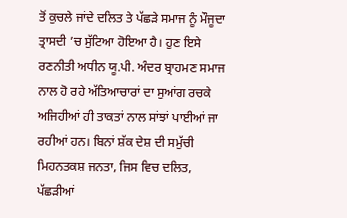ਤੋਂ ਕੁਚਲੇ ਜਾਂਦੇ ਦਲਿਤ ਤੇ ਪੱਛੜੇ ਸਮਾਜ ਨੂੰ ਮੌਜੂਦਾ ਤ੍ਰਾਸਦੀ ’ਚ ਸੁੱਟਿਆ ਹੋਇਆ ਹੈ। ਹੁਣ ਇਸੇ ਰਣਨੀਤੀ ਅਧੀਨ ਯੂ.ਪੀ. ਅੰਦਰ ਬ੍ਰਾਹਮਣ ਸਮਾਜ ਨਾਲ ਹੋ ਰਹੇ ਅੱਤਿਆਚਾਰਾਂ ਦਾ ਸੁਆਂਗ ਰਚਕੇ ਅਜਿਹੀਆਂ ਹੀ ਤਾਕਤਾਂ ਨਾਲ ਸਾਂਝਾਂ ਪਾਈਆਂ ਜਾ ਰਹੀਆਂ ਹਨ। ਬਿਨਾਂ ਸ਼ੱਕ ਦੇਸ਼ ਦੀ ਸਮੁੱਚੀ ਮਿਹਨਤਕਸ਼ ਜਨਤਾ, ਜਿਸ ਵਿਚ ਦਲਿਤ, ਪੱਛੜੀਆਂ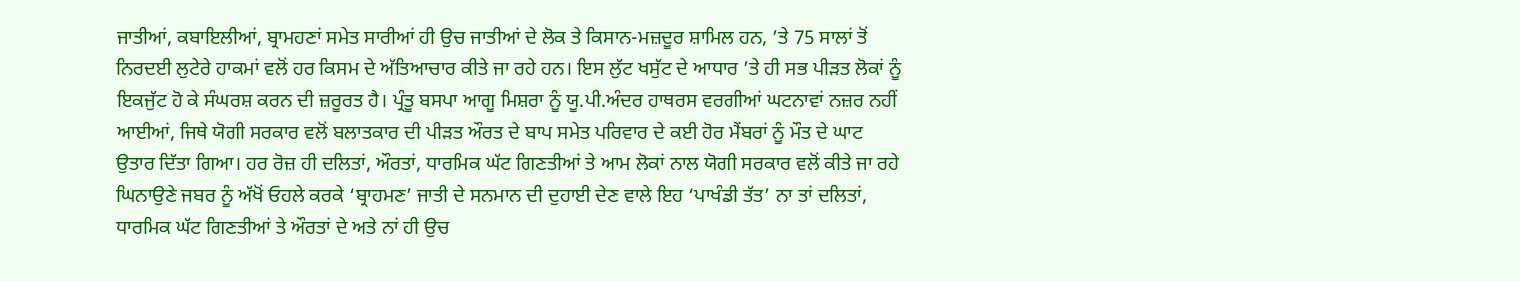ਜਾਤੀਆਂ, ਕਬਾਇਲੀਆਂ, ਬ੍ਰਾਮਹਣਾਂ ਸਮੇਤ ਸਾਰੀਆਂ ਹੀ ਉਚ ਜਾਤੀਆਂ ਦੇ ਲੋਕ ਤੇ ਕਿਸਾਨ-ਮਜ਼ਦੂਰ ਸ਼ਾਮਿਲ ਹਨ, ’ਤੇ 75 ਸਾਲਾਂ ਤੋਂ ਨਿਰਦਈ ਲੁਟੇਰੇ ਹਾਕਮਾਂ ਵਲੋਂ ਹਰ ਕਿਸਮ ਦੇ ਅੱਤਿਆਚਾਰ ਕੀਤੇ ਜਾ ਰਹੇ ਹਨ। ਇਸ ਲੁੱਟ ਖਸੁੱਟ ਦੇ ਆਧਾਰ ’ਤੇ ਹੀ ਸਭ ਪੀੜਤ ਲੋਕਾਂ ਨੂੰ ਇਕਜੁੱਟ ਹੋ ਕੇ ਸੰਘਰਸ਼ ਕਰਨ ਦੀ ਜ਼ਰੂਰਤ ਹੈ। ਪ੍ਰੰਤੂ ਬਸਪਾ ਆਗੂ ਮਿਸ਼ਰਾ ਨੂੰ ਯੂ.ਪੀ.ਅੰਦਰ ਹਾਥਰਸ ਵਰਗੀਆਂ ਘਟਨਾਵਾਂ ਨਜ਼ਰ ਨਹੀਂ ਆਈਆਂ, ਜਿਥੇ ਯੋਗੀ ਸਰਕਾਰ ਵਲੋਂ ਬਲਾਤਕਾਰ ਦੀ ਪੀੜਤ ਔਰਤ ਦੇ ਬਾਪ ਸਮੇਤ ਪਰਿਵਾਰ ਦੇ ਕਈ ਹੋਰ ਮੈਂਬਰਾਂ ਨੂੰ ਮੌਤ ਦੇ ਘਾਟ ਉਤਾਰ ਦਿੱਤਾ ਗਿਆ। ਹਰ ਰੋਜ਼ ਹੀ ਦਲਿਤਾਂ, ਔਰਤਾਂ, ਧਾਰਮਿਕ ਘੱਟ ਗਿਣਤੀਆਂ ਤੇ ਆਮ ਲੋਕਾਂ ਨਾਲ ਯੋਗੀ ਸਰਕਾਰ ਵਲੋਂ ਕੀਤੇ ਜਾ ਰਹੇ ਘਿਨਾਉਣੇ ਜਬਰ ਨੂੰ ਅੱਖੋਂ ਓਹਲੇ ਕਰਕੇ ‘ਬ੍ਰਾਹਮਣ’ ਜਾਤੀ ਦੇ ਸਨਮਾਨ ਦੀ ਦੁਹਾਈ ਦੇਣ ਵਾਲੇ ਇਹ ‘ਪਾਖੰਡੀ ਤੱਤ’ ਨਾ ਤਾਂ ਦਲਿਤਾਂ, ਧਾਰਮਿਕ ਘੱਟ ਗਿਣਤੀਆਂ ਤੇ ਔਰਤਾਂ ਦੇ ਅਤੇ ਨਾਂ ਹੀ ਉਚ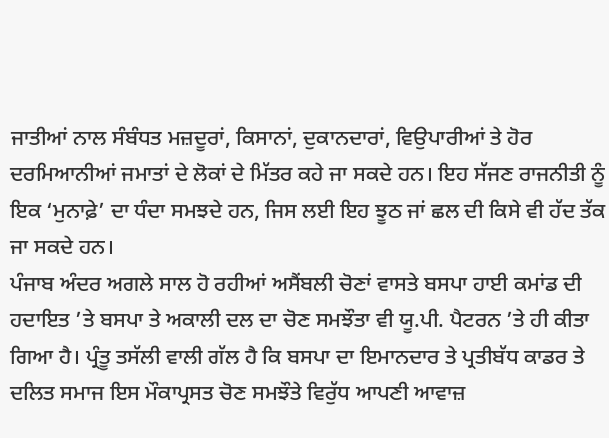ਜਾਤੀਆਂ ਨਾਲ ਸੰਬੰਧਤ ਮਜ਼ਦੂਰਾਂ, ਕਿਸਾਨਾਂ, ਦੁਕਾਨਦਾਰਾਂ, ਵਿਉਪਾਰੀਆਂ ਤੇ ਹੋਰ ਦਰਮਿਆਨੀਆਂ ਜਮਾਤਾਂ ਦੇ ਲੋਕਾਂ ਦੇ ਮਿੱਤਰ ਕਹੇ ਜਾ ਸਕਦੇ ਹਨ। ਇਹ ਸੱਜਣ ਰਾਜਨੀਤੀ ਨੂੰ ਇਕ ‘ਮੁਨਾਫ਼ੇ’ ਦਾ ਧੰਦਾ ਸਮਝਦੇ ਹਨ, ਜਿਸ ਲਈ ਇਹ ਝੂਠ ਜਾਂ ਛਲ ਦੀ ਕਿਸੇ ਵੀ ਹੱਦ ਤੱਕ ਜਾ ਸਕਦੇ ਹਨ।
ਪੰਜਾਬ ਅੰਦਰ ਅਗਲੇ ਸਾਲ ਹੋ ਰਹੀਆਂ ਅਸੈਂਬਲੀ ਚੋਣਾਂ ਵਾਸਤੇ ਬਸਪਾ ਹਾਈ ਕਮਾਂਡ ਦੀ ਹਦਾਇਤ ’ਤੇ ਬਸਪਾ ਤੇ ਅਕਾਲੀ ਦਲ ਦਾ ਚੋਣ ਸਮਝੌਤਾ ਵੀ ਯੂ.ਪੀ. ਪੈਟਰਨ ’ਤੇ ਹੀ ਕੀਤਾ ਗਿਆ ਹੈ। ਪ੍ਰੰਤੂ ਤਸੱਲੀ ਵਾਲੀ ਗੱਲ ਹੈ ਕਿ ਬਸਪਾ ਦਾ ਇਮਾਨਦਾਰ ਤੇ ਪ੍ਰਤੀਬੱਧ ਕਾਡਰ ਤੇ ਦਲਿਤ ਸਮਾਜ ਇਸ ਮੌਕਾਪ੍ਰਸਤ ਚੋਣ ਸਮਝੌਤੇ ਵਿਰੁੱਧ ਆਪਣੀ ਆਵਾਜ਼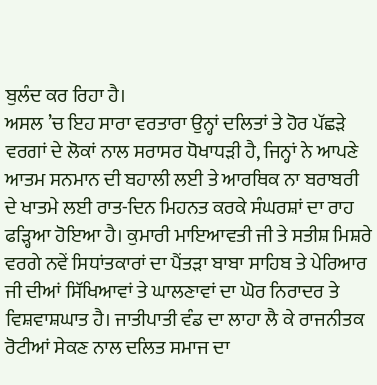ਬੁਲੰਦ ਕਰ ਰਿਹਾ ਹੈ।
ਅਸਲ ’ਚ ਇਹ ਸਾਰਾ ਵਰਤਾਰਾ ਉਨ੍ਹਾਂ ਦਲਿਤਾਂ ਤੇ ਹੋਰ ਪੱਛੜੇ ਵਰਗਾਂ ਦੇ ਲੋਕਾਂ ਨਾਲ ਸਰਾਸਰ ਧੋਖਾਧੜੀ ਹੈ, ਜਿਨ੍ਹਾਂ ਨੇ ਆਪਣੇ ਆਤਮ ਸਨਮਾਨ ਦੀ ਬਹਾਲੀ ਲਈ ਤੇ ਆਰਥਿਕ ਨਾ ਬਰਾਬਰੀ ਦੇ ਖਾਤਮੇ ਲਈ ਰਾਤ-ਦਿਨ ਮਿਹਨਤ ਕਰਕੇ ਸੰਘਰਸ਼ਾਂ ਦਾ ਰਾਹ ਫੜ੍ਹਿਆ ਹੋਇਆ ਹੈ। ਕੁਮਾਰੀ ਮਾਇਆਵਤੀ ਜੀ ਤੇ ਸਤੀਸ਼ ਮਿਸ਼ਰੇ ਵਰਗੇ ਨਵੇਂ ਸਿਧਾਂਤਕਾਰਾਂ ਦਾ ਪੈਂਤੜਾ ਬਾਬਾ ਸਾਹਿਬ ਤੇ ਪੇਰਿਆਰ ਜੀ ਦੀਆਂ ਸਿੱਖਿਆਵਾਂ ਤੇ ਘਾਲਣਾਵਾਂ ਦਾ ਘੋਰ ਨਿਰਾਦਰ ਤੇ ਵਿਸ਼ਵਾਸ਼ਘਾਤ ਹੈ। ਜਾਤੀਪਾਤੀ ਵੰਡ ਦਾ ਲਾਹਾ ਲੈ ਕੇ ਰਾਜਨੀਤਕ ਰੋਟੀਆਂ ਸੇਕਣ ਨਾਲ ਦਲਿਤ ਸਮਾਜ ਦਾ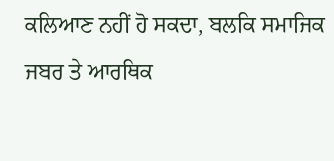ਕਲਿਆਣ ਨਹੀਂ ਹੋ ਸਕਦਾ, ਬਲਕਿ ਸਮਾਜਿਕ ਜਬਰ ਤੇ ਆਰਥਿਕ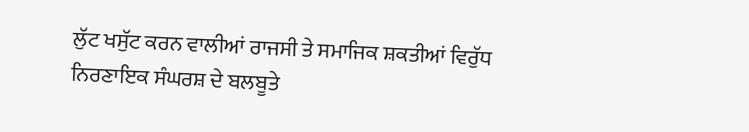ਲੁੱਟ ਖਸੁੱਟ ਕਰਨ ਵਾਲੀਆਂ ਰਾਜਸੀ ਤੇ ਸਮਾਜਿਕ ਸ਼ਕਤੀਆਂ ਵਿਰੁੱਧ ਨਿਰਣਾਇਕ ਸੰਘਰਸ਼ ਦੇ ਬਲਬੂਤੇ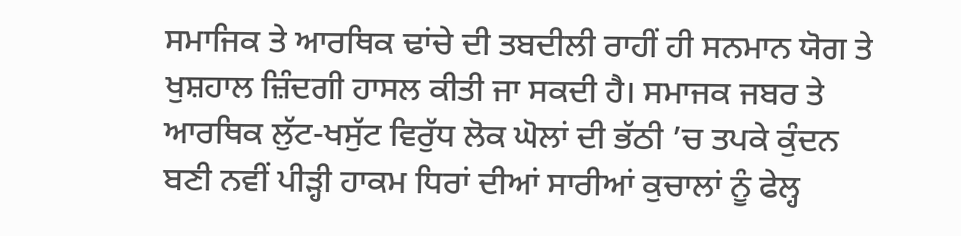ਸਮਾਜਿਕ ਤੇ ਆਰਥਿਕ ਢਾਂਚੇ ਦੀ ਤਬਦੀਲੀ ਰਾਹੀਂ ਹੀ ਸਨਮਾਨ ਯੋਗ ਤੇ ਖੁਸ਼ਹਾਲ ਜ਼ਿੰਦਗੀ ਹਾਸਲ ਕੀਤੀ ਜਾ ਸਕਦੀ ਹੈ। ਸਮਾਜਕ ਜਬਰ ਤੇ ਆਰਥਿਕ ਲੁੱਟ-ਖਸੁੱਟ ਵਿਰੁੱਧ ਲੋਕ ਘੋਲਾਂ ਦੀ ਭੱਠੀ ’ਚ ਤਪਕੇ ਕੁੰਦਨ ਬਣੀ ਨਵੀਂ ਪੀੜ੍ਹੀ ਹਾਕਮ ਧਿਰਾਂ ਦੀਆਂ ਸਾਰੀਆਂ ਕੁਚਾਲਾਂ ਨੂੰ ਫੇਲ੍ਹ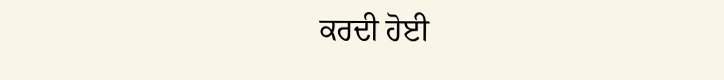ਕਰਦੀ ਹੋਈ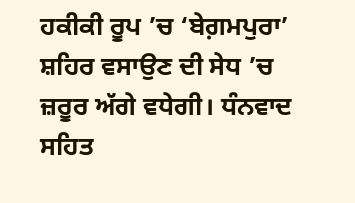ਹਕੀਕੀ ਰੂਪ ’ਚ ‘ਬੇਗ਼ਮਪੁਰਾ’ ਸ਼ਹਿਰ ਵਸਾਉਣ ਦੀ ਸੇਧ ’ਚ ਜ਼ਰੂਰ ਅੱਗੇ ਵਧੇਗੀ। ਧੰਨਵਾਦ ਸਹਿਤ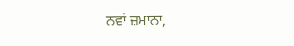ਨਵਾਂ ਜ਼ਮਾਨਾ,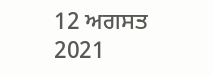12 ਅਗਸਤ 2021